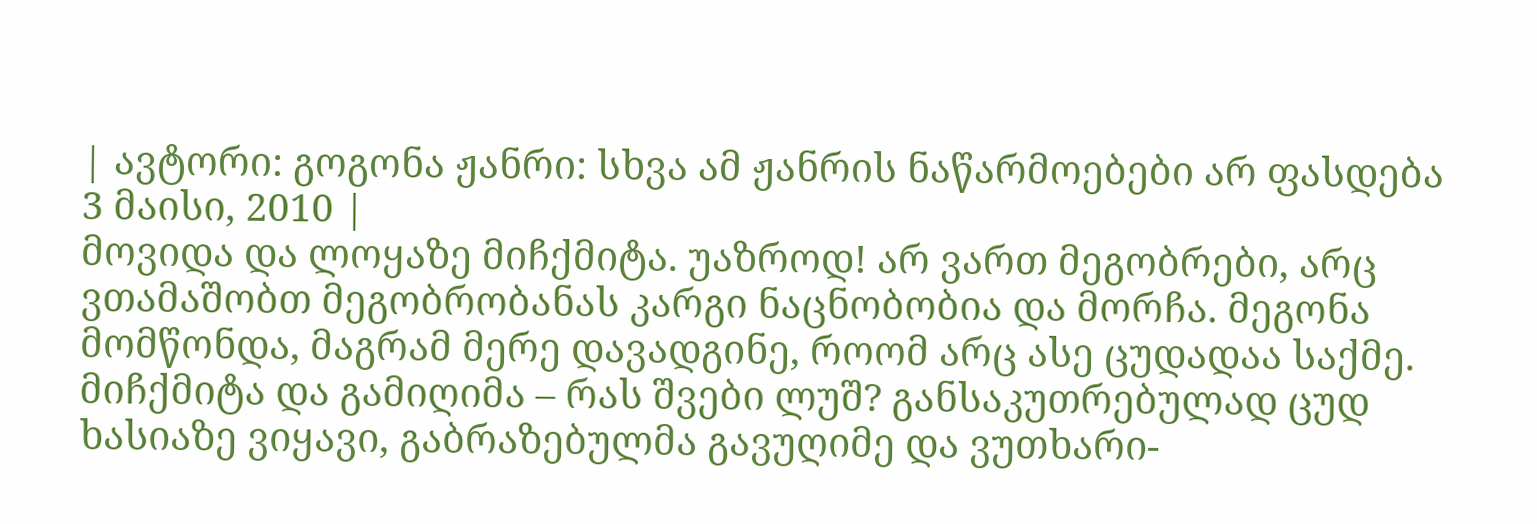| ავტორი: გოგონა ჟანრი: სხვა ამ ჟანრის ნაწარმოებები არ ფასდება 3 მაისი, 2010 |
მოვიდა და ლოყაზე მიჩქმიტა. უაზროდ! არ ვართ მეგობრები, არც ვთამაშობთ მეგობრობანას კარგი ნაცნობობია და მორჩა. მეგონა მომწონდა, მაგრამ მერე დავადგინე, როომ არც ასე ცუდადაა საქმე. მიჩქმიტა და გამიღიმა – რას შვები ლუშ? განსაკუთრებულად ცუდ ხასიაზე ვიყავი, გაბრაზებულმა გავუღიმე და ვუთხარი-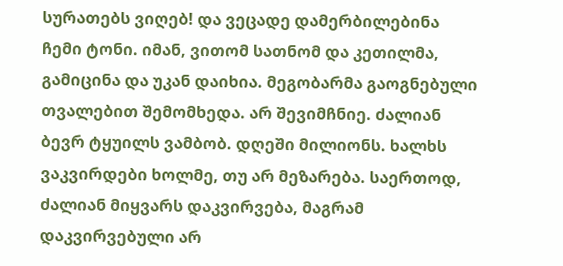სურათებს ვიღებ! და ვეცადე დამერბილებინა ჩემი ტონი. იმან, ვითომ სათნომ და კეთილმა, გამიცინა და უკან დაიხია. მეგობარმა გაოგნებული თვალებით შემომხედა. არ შევიმჩნიე. ძალიან ბევრ ტყუილს ვამბობ. დღეში მილიონს. ხალხს ვაკვირდები ხოლმე, თუ არ მეზარება. საერთოდ, ძალიან მიყვარს დაკვირვება, მაგრამ დაკვირვებული არ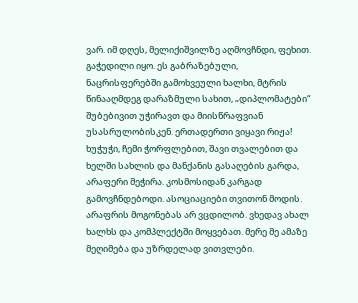ვარ. იმ დღეს, მელიქიშვილზე აღმოვჩნდი, ფეხით. გაჭედილი იყო. ეს გაბრაზებული, ნაცრისფერებში გამოხვეული ხალხი, მტრის წინააღმდეგ დარაზმული სახით, „დიპლომატები“ შუბებივით უჭირავთ და მიისწრაფვიან უსასრულობისკენ. ერთადერთი ვიყავი რიჟა! ხუჭუჭი, ჩემი ჭორფლებით, შავი თვალებით და ხელში სახლის და მანქანის გასაღების გარდა, არაფერი მეჭირა. კოსმოსიდან კარგად გამოვჩნდებოდი. ასოციაციები თვითონ მოდის. არაფრის მოგონებას არ ვცდილობ. ვხედავ ახალ ხალხს და კომპლექტში მოყვებათ. მერე მე ამაზე მეღიმება და უზრდელად ვითვლები.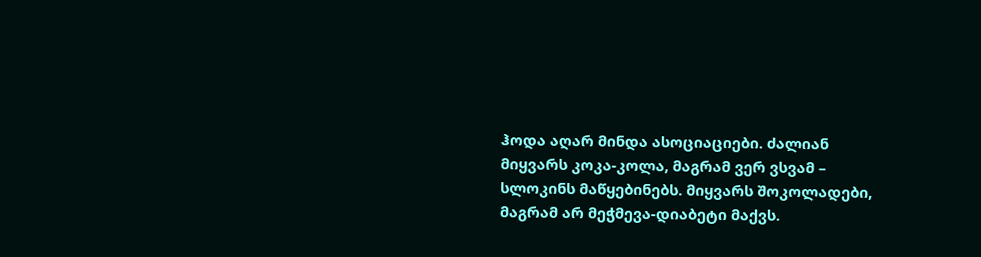ჰოდა აღარ მინდა ასოციაციები. ძალიან მიყვარს კოკა-კოლა, მაგრამ ვერ ვსვამ – სლოკინს მაწყებინებს. მიყვარს შოკოლადები, მაგრამ არ მეჭმევა-დიაბეტი მაქვს.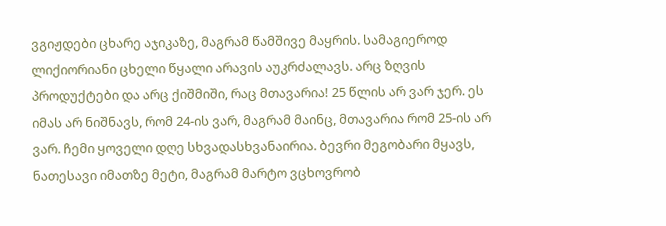ვგიჟდები ცხარე აჯიკაზე, მაგრამ წამშივე მაყრის. სამაგიეროდ ლიქიორიანი ცხელი წყალი არავის აუკრძალავს. არც ზღვის პროდუქტები და არც ქიშმიში, რაც მთავარია! 25 წლის არ ვარ ჯერ. ეს იმას არ ნიშნავს, რომ 24-ის ვარ, მაგრამ მაინც, მთავარია რომ 25-ის არ ვარ. ჩემი ყოველი დღე სხვადასხვანაირია. ბევრი მეგობარი მყავს, ნათესავი იმათზე მეტი, მაგრამ მარტო ვცხოვრობ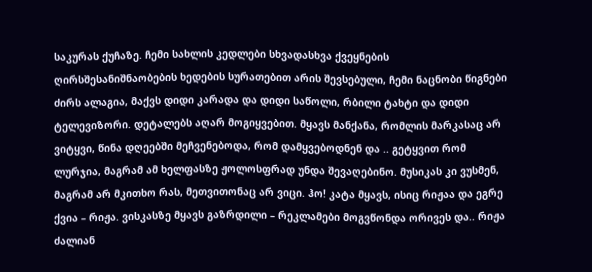საკურას ქუჩაზე. ჩემი სახლის კედლები სხვადასხვა ქვეყნების ღირსშესანიშნაობების ხედების სურათებით არის შევსებული, ჩემი ნაცნობი წიგნები ძირს ალაგია, მაქვს დიდი კარადა და დიდი საწოლი, რბილი ტახტი და დიდი ტელევიზორი. დეტალებს აღარ მოგიყვებით. მყავს მანქანა, რომლის მარკასაც არ ვიტყვი, წინა დღეებში მეჩვენებოდა, რომ დამყვებოდნენ და .. გეტყვით რომ ლურჯია, მაგრამ ამ ხელფასზე ჟოლოსფრად უნდა შევაღებინო. მუსიკას კი ვუსმენ, მაგრამ არ მკითხო რას, მეთვითონაც არ ვიცი. ჰო! კატა მყავს, ისიც რიჟაა და ეგრე ქვია – რიჟა. ვისკასზე მყავს გაზრდილი – რეკლამები მოგვწონდა ორივეს და.. რიჟა ძალიან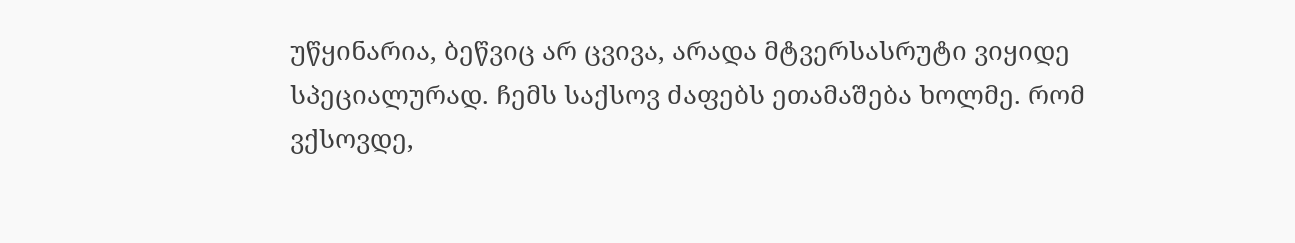უწყინარია, ბეწვიც არ ცვივა, არადა მტვერსასრუტი ვიყიდე სპეციალურად. ჩემს საქსოვ ძაფებს ეთამაშება ხოლმე. რომ ვქსოვდე,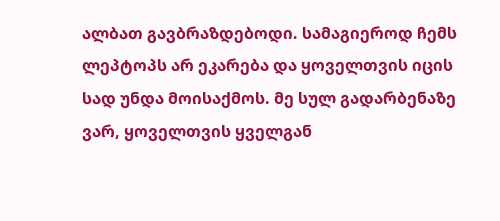ალბათ გავბრაზდებოდი. სამაგიეროდ ჩემს ლეპტოპს არ ეკარება და ყოველთვის იცის სად უნდა მოისაქმოს. მე სულ გადარბენაზე ვარ, ყოველთვის ყველგან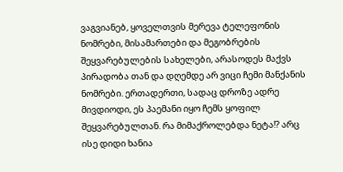ვაგვიანებ, ყოველთვის მერევა ტელეფონის ნომრები, მისამართები და მეგობრების შეყვარებულების სახელები, არასოდეს მაქვს პირადობა თან და დღემდე არ ვიცი ჩემი მანქანის ნომრები. ერთადერთი, სადაც დროზე ადრე მივდიოდი, ეს პაემანი იყო ჩემს ყოფილ შეყვარებულთან. რა მიმაქროლებდა ნეტა!? არც ისე დიდი ხანია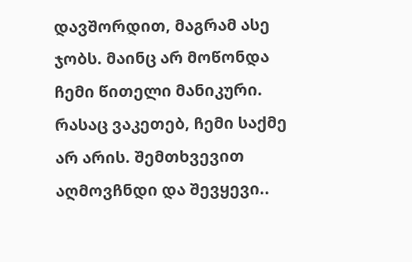დავშორდით, მაგრამ ასე ჯობს. მაინც არ მოწონდა ჩემი წითელი მანიკური. რასაც ვაკეთებ, ჩემი საქმე არ არის. შემთხვევით აღმოვჩნდი და შევყევი..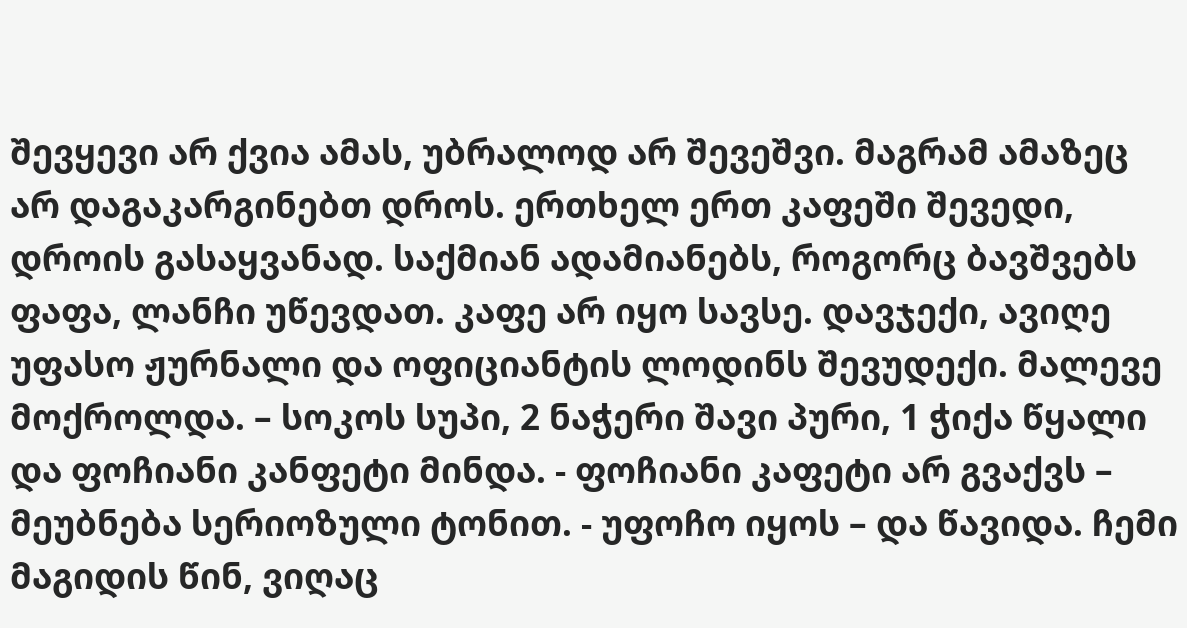შევყევი არ ქვია ამას, უბრალოდ არ შევეშვი. მაგრამ ამაზეც არ დაგაკარგინებთ დროს. ერთხელ ერთ კაფეში შევედი, დროის გასაყვანად. საქმიან ადამიანებს, როგორც ბავშვებს ფაფა, ლანჩი უწევდათ. კაფე არ იყო სავსე. დავჯექი, ავიღე უფასო ჟურნალი და ოფიციანტის ლოდინს შევუდექი. მალევე მოქროლდა. – სოკოს სუპი, 2 ნაჭერი შავი პური, 1 ჭიქა წყალი და ფოჩიანი კანფეტი მინდა. - ფოჩიანი კაფეტი არ გვაქვს – მეუბნება სერიოზული ტონით. - უფოჩო იყოს – და წავიდა. ჩემი მაგიდის წინ, ვიღაც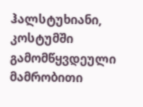ჰალსტუხიანი, კოსტუმში გამომწყვდეული მამრობითი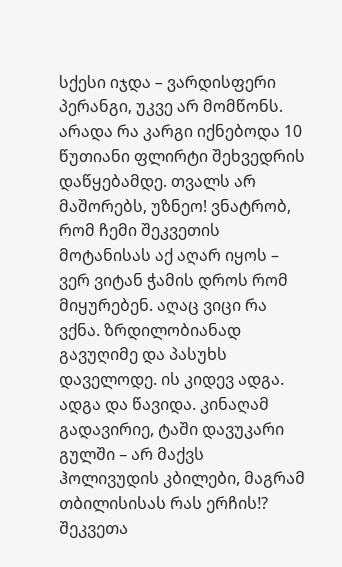სქესი იჯდა – ვარდისფერი პერანგი, უკვე არ მომწონს. არადა რა კარგი იქნებოდა 10 წუთიანი ფლირტი შეხვედრის დაწყებამდე. თვალს არ მაშორებს, უზნეო! ვნატრობ, რომ ჩემი შეკვეთის მოტანისას აქ აღარ იყოს – ვერ ვიტან ჭამის დროს რომ მიყურებენ. აღაც ვიცი რა ვქნა. ზრდილობიანად გავუღიმე და პასუხს დაველოდე. ის კიდევ ადგა. ადგა და წავიდა. კინაღამ გადავირიე, ტაში დავუკარი გულში – არ მაქვს ჰოლივუდის კბილები, მაგრამ თბილისისას რას ერჩის!? შეკვეთა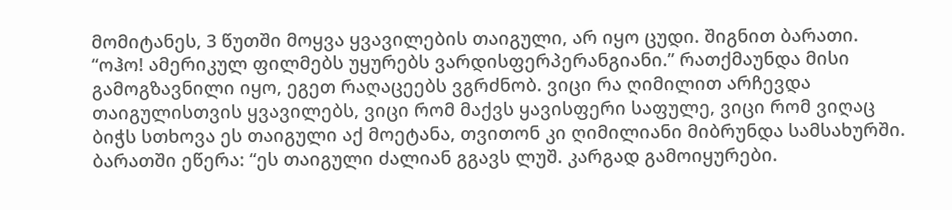მომიტანეს, 3 წუთში მოყვა ყვავილების თაიგული, არ იყო ცუდი. შიგნით ბარათი. “ოჰო! ამერიკულ ფილმებს უყურებს ვარდისფერპერანგიანი.” რათქმაუნდა მისი გამოგზავნილი იყო, ეგეთ რაღაცეებს ვგრძნობ. ვიცი რა ღიმილით არჩევდა თაიგულისთვის ყვავილებს, ვიცი რომ მაქვს ყავისფერი საფულე, ვიცი რომ ვიღაც ბიჭს სთხოვა ეს თაიგული აქ მოეტანა, თვითონ კი ღიმილიანი მიბრუნდა სამსახურში. ბარათში ეწერა: “ეს თაიგული ძალიან გგავს ლუშ. კარგად გამოიყურები.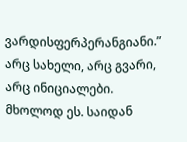ვარდისფერპერანგიანი.” არც სახელი, არც გვარი, არც ინიციალები. მხოლოდ ეს. საიდან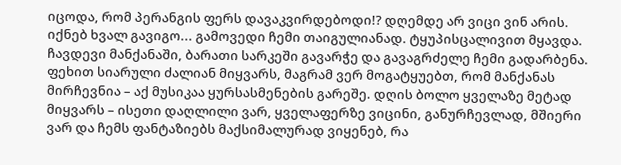იცოდა, რომ პერანგის ფერს დავაკვირდებოდი!? დღემდე არ ვიცი ვინ არის. იქნებ ხვალ გავიგო... გამოვედი ჩემი თაიგულიანად. ტყუპისცალივით მყავდა. ჩავდევი მანქანაში, ბარათი სარკეში გავარჭე და გავაგრძელე ჩემი გადარბენა. ფეხით სიარული ძალიან მიყვარს, მაგრამ ვერ მოგატყუებთ, რომ მანქანას მირჩევნია – აქ მუსიკაა ყურსასმენების გარეშე. დღის ბოლო ყველაზე მეტად მიყვარს – ისეთი დაღლილი ვარ, ყველაფერზე ვიცინი, განურჩევლად, მშიერი ვარ და ჩემს ფანტაზიებს მაქსიმალურად ვიყენებ, რა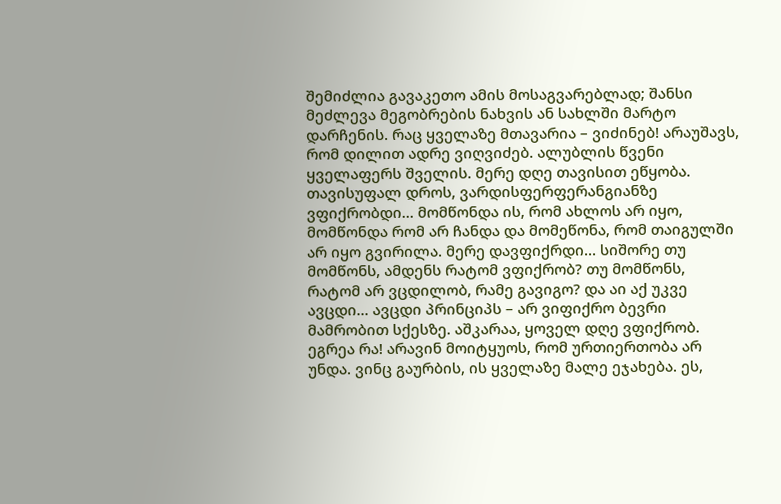შემიძლია გავაკეთო ამის მოსაგვარებლად; შანსი მეძლევა მეგობრების ნახვის ან სახლში მარტო დარჩენის. რაც ყველაზე მთავარია – ვიძინებ! არაუშავს, რომ დილით ადრე ვიღვიძებ. ალუბლის წვენი ყველაფერს შველის. მერე დღე თავისით ეწყობა. თავისუფალ დროს, ვარდისფერფერანგიანზე ვფიქრობდი... მომწონდა ის, რომ ახლოს არ იყო, მომწონდა რომ არ ჩანდა და მომეწონა, რომ თაიგულში არ იყო გვირილა. მერე დავფიქრდი... სიშორე თუ მომწონს, ამდენს რატომ ვფიქრობ? თუ მომწონს, რატომ არ ვცდილობ, რამე გავიგო? და აი აქ უკვე ავცდი... ავცდი პრინციპს – არ ვიფიქრო ბევრი მამრობით სქესზე. აშკარაა, ყოველ დღე ვფიქრობ. ეგრეა რა! არავინ მოიტყუოს, რომ ურთიერთობა არ უნდა. ვინც გაურბის, ის ყველაზე მალე ეჯახება. ეს,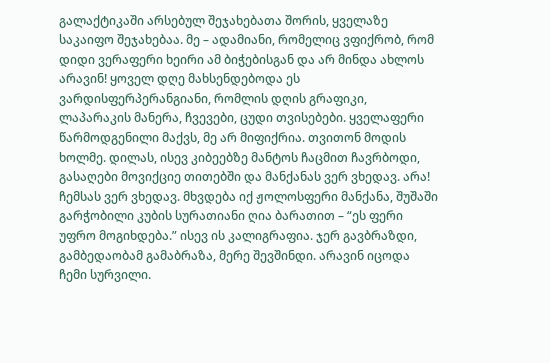გალაქტიკაში არსებულ შეჯახებათა შორის, ყველაზე საკაიფო შეჯახებაა. მე – ადამიანი, რომელიც ვფიქრობ, რომ დიდი ვერაფერი ხეირი ამ ბიჭებისგან და არ მინდა ახლოს არავინ! ყოველ დღე მახსენდებოდა ეს ვარდისფერპერანგიანი, რომლის დღის გრაფიკი, ლაპარაკის მანერა, ჩვევები, ცუდი თვისებები. ყველაფერი წარმოდგენილი მაქვს, მე არ მიფიქრია. თვითონ მოდის ხოლმე. დილას, ისევ კიბეებზე მანტოს ჩაცმით ჩავრბოდი, გასაღები მოვიქციე თითებში და მანქანას ვერ ვხედავ. არა! ჩემსას ვერ ვხედავ. მხვდება იქ ჟოლოსფერი მანქანა, შუშაში გარჭობილი კუბის სურათიანი ღია ბარათით – “ეს ფერი უფრო მოგიხდება.” ისევ ის კალიგრაფია. ჯერ გავბრაზდი, გამბედაობამ გამაბრაზა, მერე შევშინდი. არავინ იცოდა ჩემი სურვილი.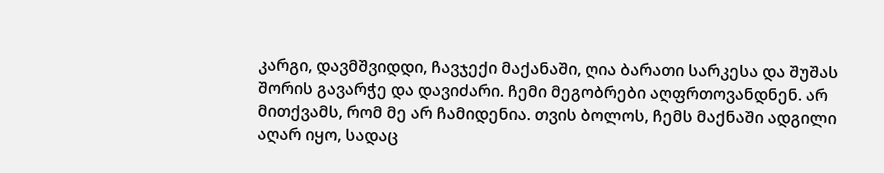კარგი, დავმშვიდდი, ჩავჯექი მაქანაში, ღია ბარათი სარკესა და შუშას შორის გავარჭე და დავიძარი. ჩემი მეგობრები აღფრთოვანდნენ. არ მითქვამს, რომ მე არ ჩამიდენია. თვის ბოლოს, ჩემს მაქნაში ადგილი აღარ იყო, სადაც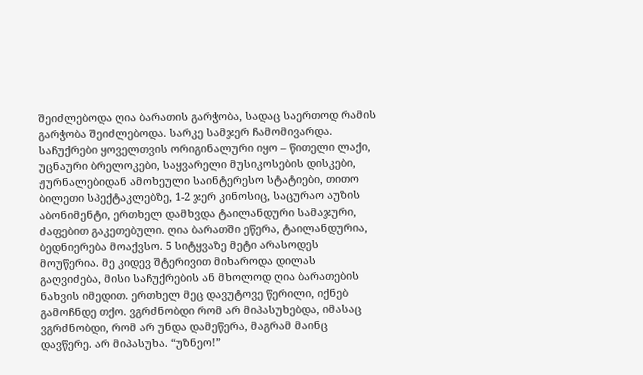შეიძლებოდა ღია ბარათის გარჭობა, სადაც საერთოდ რამის გარჭობა შეიძლებოდა. სარკე სამჯერ ჩამომივარდა. საჩუქრები ყოველთვის ორიგინალური იყო – წითელი ლაქი, უცნაური ბრელოკები, საყვარელი მუსიკოსების დისკები, ჟურნალებიდან ამოხეული საინტერესო სტატიები, თითო ბილეთი სპექტაკლებზე, 1-2 ჯერ კინოსიც, საცურაო აუზის აბონიმენტი, ერთხელ დამხვდა ტაილანდური სამაჯური, ძაფებით გაკეთებული. ღია ბარათში ეწერა, ტაილანდურია, ბედნიერება მოაქვსო. 5 სიტყვაზე მეტი არასოდეს მოუწერია. მე კიდევ შტერივით მიხაროდა დილას გაღვიძება, მისი საჩუქრების ან მხოლოდ ღია ბარათების ნახვის იმედით. ერთხელ მეც დავუტოვე წერილი, იქნებ გამოჩნდე თქო. ვგრძნობდი რომ არ მიპასუხებდა, იმასაც ვგრძნობდი, რომ არ უნდა დამეწერა, მაგრამ მაინც დავწერე. არ მიპასუხა. “უზნეო!”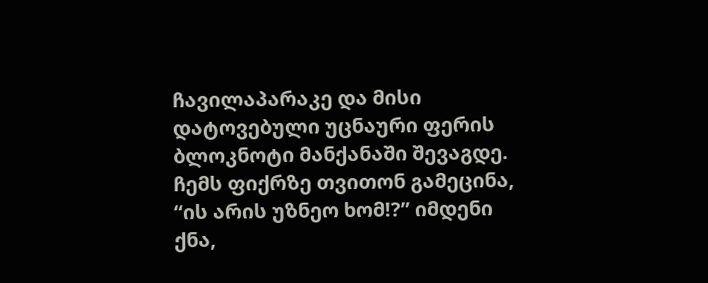ჩავილაპარაკე და მისი დატოვებული უცნაური ფერის ბლოკნოტი მანქანაში შევაგდე. ჩემს ფიქრზე თვითონ გამეცინა, “ის არის უზნეო ხომ!?” იმდენი ქნა,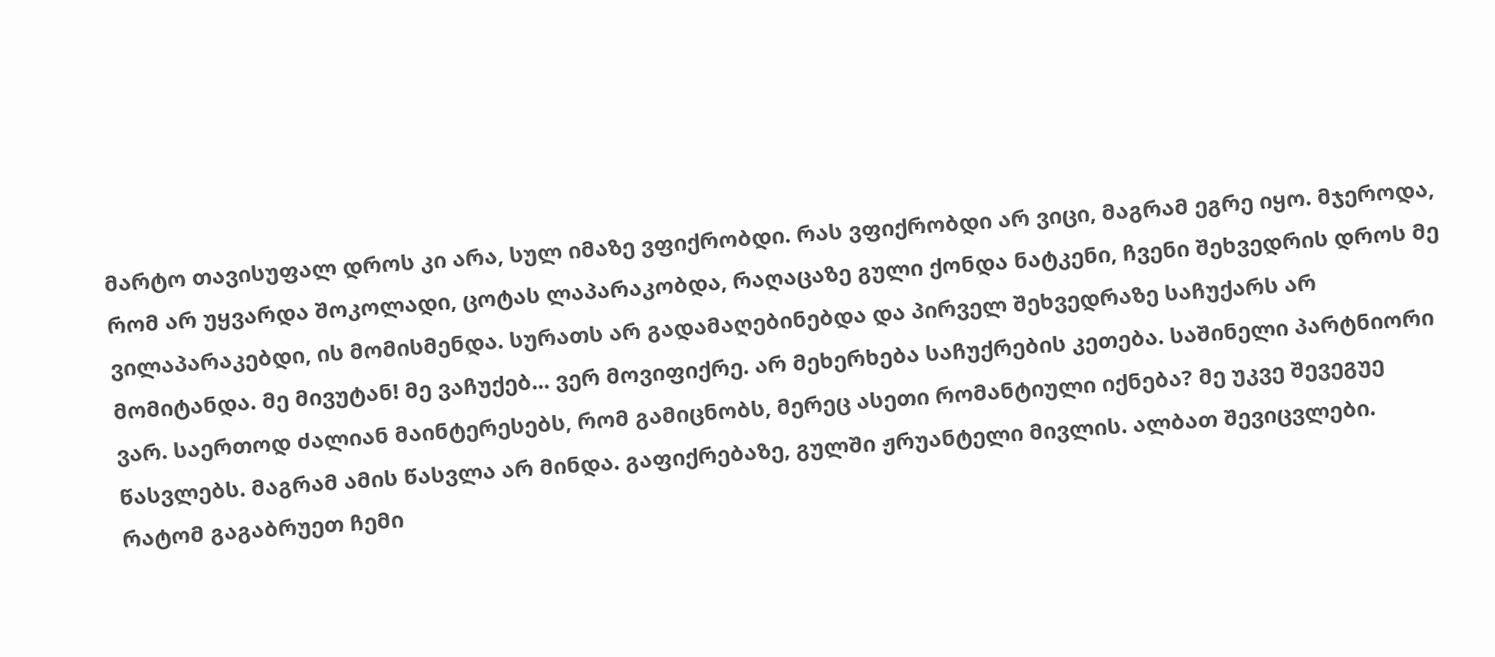მარტო თავისუფალ დროს კი არა, სულ იმაზე ვფიქრობდი. რას ვფიქრობდი არ ვიცი, მაგრამ ეგრე იყო. მჯეროდა, რომ არ უყვარდა შოკოლადი, ცოტას ლაპარაკობდა, რაღაცაზე გული ქონდა ნატკენი, ჩვენი შეხვედრის დროს მე ვილაპარაკებდი, ის მომისმენდა. სურათს არ გადამაღებინებდა და პირველ შეხვედრაზე საჩუქარს არ მომიტანდა. მე მივუტან! მე ვაჩუქებ... ვერ მოვიფიქრე. არ მეხერხება საჩუქრების კეთება. საშინელი პარტნიორი ვარ. საერთოდ ძალიან მაინტერესებს, რომ გამიცნობს, მერეც ასეთი რომანტიული იქნება? მე უკვე შევეგუე წასვლებს. მაგრამ ამის წასვლა არ მინდა. გაფიქრებაზე, გულში ჟრუანტელი მივლის. ალბათ შევიცვლები. რატომ გაგაბრუეთ ჩემი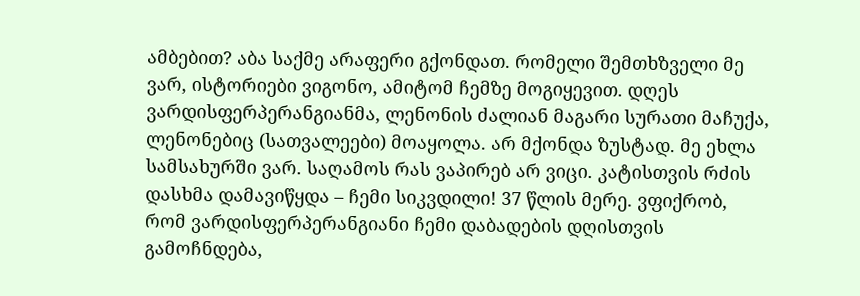ამბებით? აბა საქმე არაფერი გქონდათ. რომელი შემთხზველი მე ვარ, ისტორიები ვიგონო, ამიტომ ჩემზე მოგიყევით. დღეს ვარდისფერპერანგიანმა, ლენონის ძალიან მაგარი სურათი მაჩუქა, ლენონებიც (სათვალეები) მოაყოლა. არ მქონდა ზუსტად. მე ეხლა სამსახურში ვარ. საღამოს რას ვაპირებ არ ვიცი. კატისთვის რძის დასხმა დამავიწყდა – ჩემი სიკვდილი! 37 წლის მერე. ვფიქრობ, რომ ვარდისფერპერანგიანი ჩემი დაბადების დღისთვის გამოჩნდება,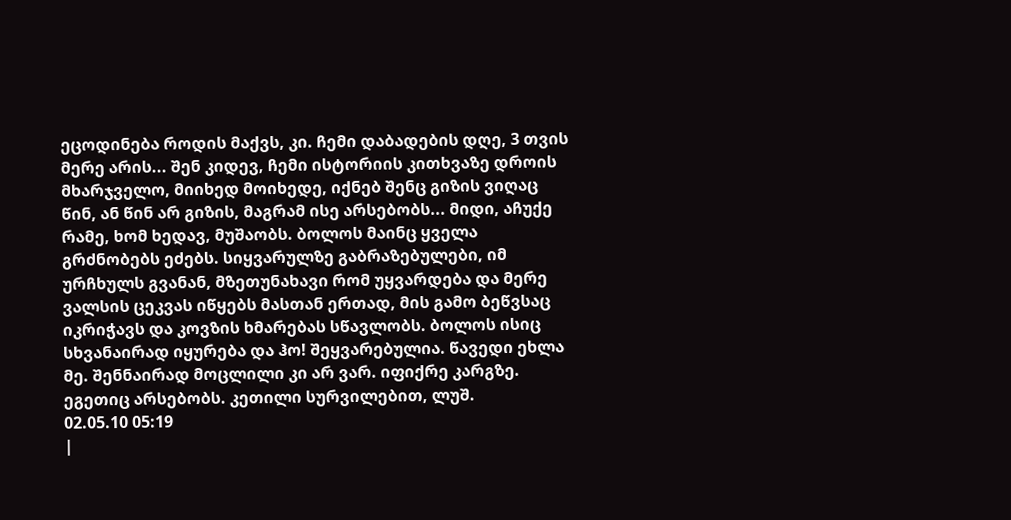ეცოდინება როდის მაქვს, კი. ჩემი დაბადების დღე, 3 თვის მერე არის... შენ კიდევ, ჩემი ისტორიის კითხვაზე დროის მხარჯველო, მიიხედ მოიხედე, იქნებ შენც გიზის ვიღაც წინ, ან წინ არ გიზის, მაგრამ ისე არსებობს... მიდი, აჩუქე რამე, ხომ ხედავ, მუშაობს. ბოლოს მაინც ყველა გრძნობებს ეძებს. სიყვარულზე გაბრაზებულები, იმ ურჩხულს გვანან, მზეთუნახავი რომ უყვარდება და მერე ვალსის ცეკვას იწყებს მასთან ერთად, მის გამო ბეწვსაც იკრიჭავს და კოვზის ხმარებას სწავლობს. ბოლოს ისიც სხვანაირად იყურება და ჰო! შეყვარებულია. წავედი ეხლა მე. შენნაირად მოცლილი კი არ ვარ. იფიქრე კარგზე. ეგეთიც არსებობს. კეთილი სურვილებით, ლუშ.
02.05.10 05:19
|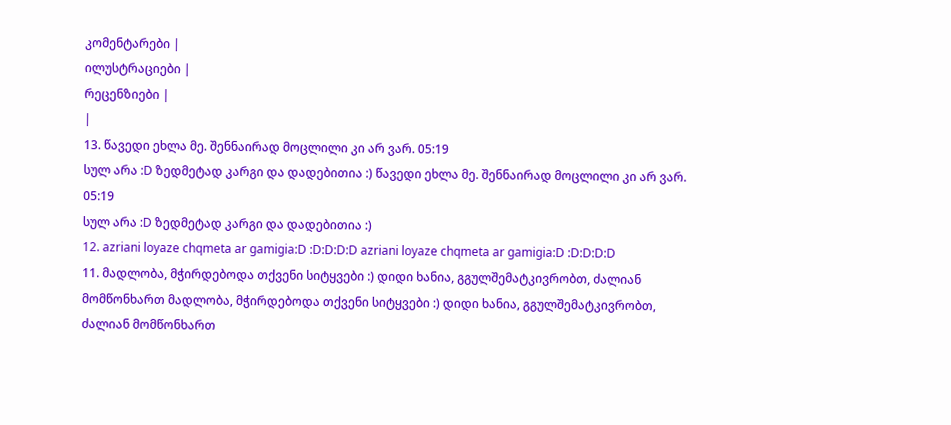კომენტარები |
ილუსტრაციები |
რეცენზიები |
|
13. წავედი ეხლა მე. შენნაირად მოცლილი კი არ ვარ. 05:19
სულ არა :D ზედმეტად კარგი და დადებითია :) წავედი ეხლა მე. შენნაირად მოცლილი კი არ ვარ. 05:19
სულ არა :D ზედმეტად კარგი და დადებითია :)
12. azriani loyaze chqmeta ar gamigia:D :D:D:D:D azriani loyaze chqmeta ar gamigia:D :D:D:D:D
11. მადლობა, მჭირდებოდა თქვენი სიტყვები :) დიდი ხანია, გგულშემატკივრობთ, ძალიან მომწონხართ მადლობა, მჭირდებოდა თქვენი სიტყვები :) დიდი ხანია, გგულშემატკივრობთ, ძალიან მომწონხართ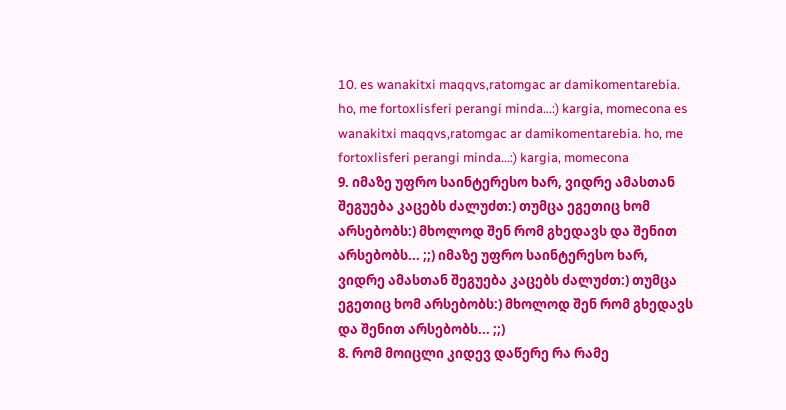10. es wanakitxi maqqvs,ratomgac ar damikomentarebia. ho, me fortoxlisferi perangi minda...:) kargia, momecona es wanakitxi maqqvs,ratomgac ar damikomentarebia. ho, me fortoxlisferi perangi minda...:) kargia, momecona
9. იმაზე უფრო საინტერესო ხარ, ვიდრე ამასთან შეგუება კაცებს ძალუძთ:) თუმცა ეგეთიც ხომ არსებობს:) მხოლოდ შენ რომ გხედავს და შენით არსებობს... ;;) იმაზე უფრო საინტერესო ხარ, ვიდრე ამასთან შეგუება კაცებს ძალუძთ:) თუმცა ეგეთიც ხომ არსებობს:) მხოლოდ შენ რომ გხედავს და შენით არსებობს... ;;)
8. რომ მოიცლი კიდევ დაწერე რა რამე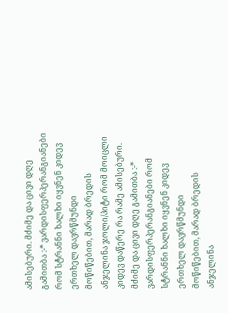ამისებური. მძიმე და ცივი დღე გამითბა :-* ვარდისფერპერანგიანები რომ სტრანნი ხალხი იყვნენ კიდევ ერთხელ დავრწმუნდი
მოწიწებით, მარად ბრედის ანჯელინა ჯოლი/პიტი რომ მოიცლი კიდევ დაწერე რა რამე ამისებური. მძიმე და ცივი დღე გამითბა :-* ვარდისფერპერანგიანები რომ სტრანნი ხალხი იყვნენ კიდევ ერთხელ დავრწმუნდი
მოწიწებით, მარად ბრედის ანჯელინა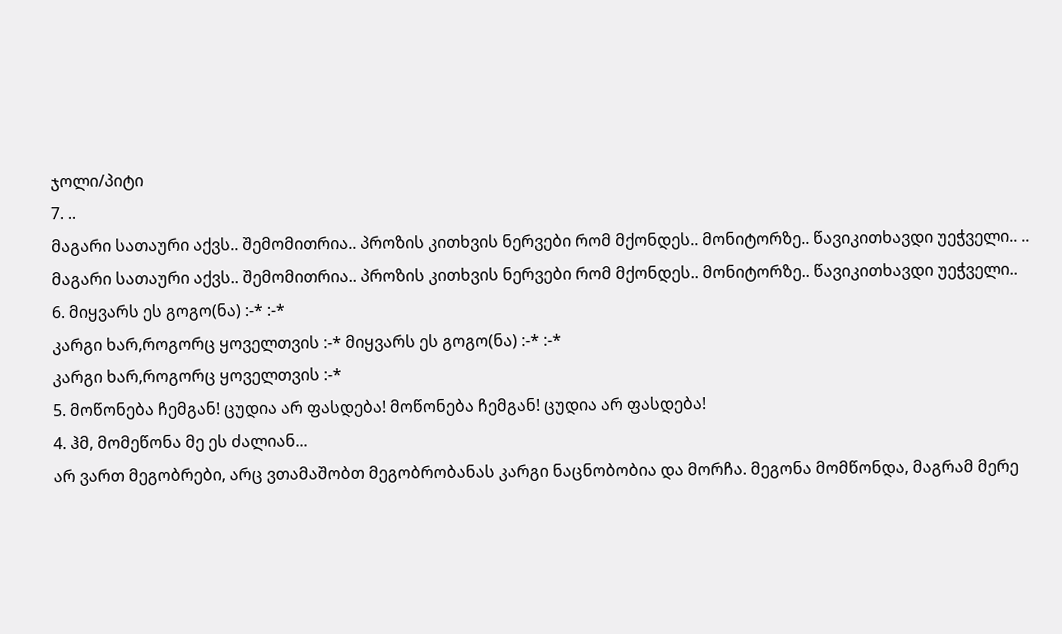ჯოლი/პიტი
7. ..
მაგარი სათაური აქვს.. შემომითრია.. პროზის კითხვის ნერვები რომ მქონდეს.. მონიტორზე.. წავიკითხავდი უეჭველი.. ..
მაგარი სათაური აქვს.. შემომითრია.. პროზის კითხვის ნერვები რომ მქონდეს.. მონიტორზე.. წავიკითხავდი უეჭველი..
6. მიყვარს ეს გოგო(ნა) :-* :-*
კარგი ხარ,როგორც ყოველთვის :-* მიყვარს ეს გოგო(ნა) :-* :-*
კარგი ხარ,როგორც ყოველთვის :-*
5. მოწონება ჩემგან! ცუდია არ ფასდება! მოწონება ჩემგან! ცუდია არ ფასდება!
4. ჰმ, მომეწონა მე ეს ძალიან...
არ ვართ მეგობრები, არც ვთამაშობთ მეგობრობანას კარგი ნაცნობობია და მორჩა. მეგონა მომწონდა, მაგრამ მერე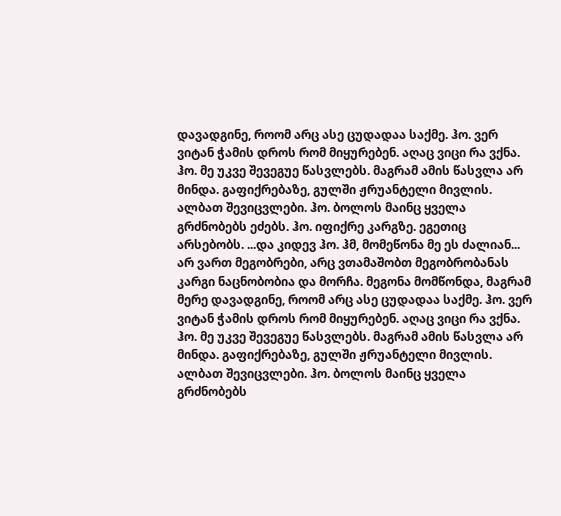დავადგინე, როომ არც ასე ცუდადაა საქმე. ჰო. ვერ ვიტან ჭამის დროს რომ მიყურებენ. აღაც ვიცი რა ვქნა. ჰო. მე უკვე შევეგუე წასვლებს. მაგრამ ამის წასვლა არ მინდა. გაფიქრებაზე, გულში ჟრუანტელი მივლის. ალბათ შევიცვლები. ჰო. ბოლოს მაინც ყველა გრძნობებს ეძებს. ჰო. იფიქრე კარგზე. ეგეთიც არსებობს. ...და კიდევ ჰო. ჰმ, მომეწონა მე ეს ძალიან...
არ ვართ მეგობრები, არც ვთამაშობთ მეგობრობანას კარგი ნაცნობობია და მორჩა. მეგონა მომწონდა, მაგრამ მერე დავადგინე, როომ არც ასე ცუდადაა საქმე. ჰო. ვერ ვიტან ჭამის დროს რომ მიყურებენ. აღაც ვიცი რა ვქნა. ჰო. მე უკვე შევეგუე წასვლებს. მაგრამ ამის წასვლა არ მინდა. გაფიქრებაზე, გულში ჟრუანტელი მივლის. ალბათ შევიცვლები. ჰო. ბოლოს მაინც ყველა გრძნობებს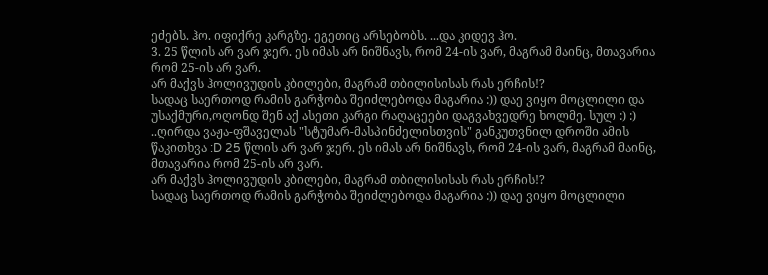ეძებს. ჰო. იფიქრე კარგზე. ეგეთიც არსებობს. ...და კიდევ ჰო.
3. 25 წლის არ ვარ ჯერ. ეს იმას არ ნიშნავს, რომ 24-ის ვარ, მაგრამ მაინც, მთავარია რომ 25-ის არ ვარ.
არ მაქვს ჰოლივუდის კბილები, მაგრამ თბილისისას რას ერჩის!?
სადაც საერთოდ რამის გარჭობა შეიძლებოდა მაგარია :)) დაე ვიყო მოცლილი და უსაქმური,ოღონდ შენ აქ ასეთი კარგი რაღაცეები დაგვახვედრე ხოლმე. სულ :) :) ..ღირდა ვაჟა-ფშაველას "სტუმარ-მასპინძელისთვის" განკუთვნილ დროში ამის წაკითხვა :D 25 წლის არ ვარ ჯერ. ეს იმას არ ნიშნავს, რომ 24-ის ვარ, მაგრამ მაინც, მთავარია რომ 25-ის არ ვარ.
არ მაქვს ჰოლივუდის კბილები, მაგრამ თბილისისას რას ერჩის!?
სადაც საერთოდ რამის გარჭობა შეიძლებოდა მაგარია :)) დაე ვიყო მოცლილი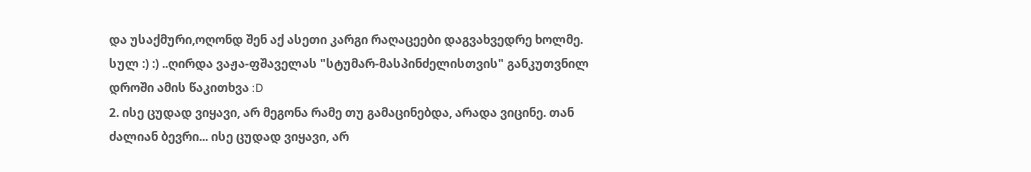და უსაქმური,ოღონდ შენ აქ ასეთი კარგი რაღაცეები დაგვახვედრე ხოლმე. სულ :) :) ..ღირდა ვაჟა-ფშაველას "სტუმარ-მასპინძელისთვის" განკუთვნილ დროში ამის წაკითხვა :D
2. ისე ცუდად ვიყავი, არ მეგონა რამე თუ გამაცინებდა, არადა ვიცინე. თან ძალიან ბევრი... ისე ცუდად ვიყავი, არ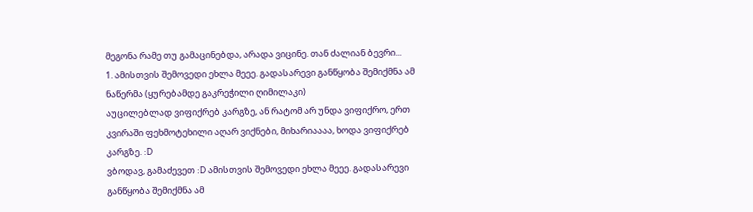მეგონა რამე თუ გამაცინებდა, არადა ვიცინე. თან ძალიან ბევრი...
1. ამისთვის შემოვედი ეხლა მეეე. გადასარევი განწყობა შემიქმნა ამ ნაწერმა (ყურებამდე გაკრეჭილი ღიმილაკი)
აუცილებლად ვიფიქრებ კარგზე, ან რატომ არ უნდა ვიფიქრო, ერთ კვირაში ფეხმოტეხილი აღარ ვიქნები, მიხარიაააა, ხოდა ვიფიქრებ კარგზე. :D
ვბოდავ, გამაძევეთ :D ამისთვის შემოვედი ეხლა მეეე. გადასარევი განწყობა შემიქმნა ამ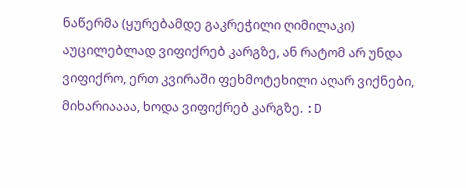ნაწერმა (ყურებამდე გაკრეჭილი ღიმილაკი)
აუცილებლად ვიფიქრებ კარგზე, ან რატომ არ უნდა ვიფიქრო, ერთ კვირაში ფეხმოტეხილი აღარ ვიქნები, მიხარიაააა, ხოდა ვიფიქრებ კარგზე. :D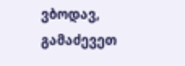ვბოდავ, გამაძევეთ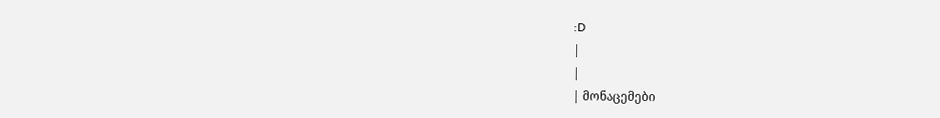:D
|
|
| მონაცემები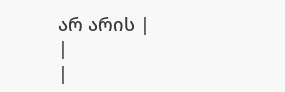არ არის |
|
|